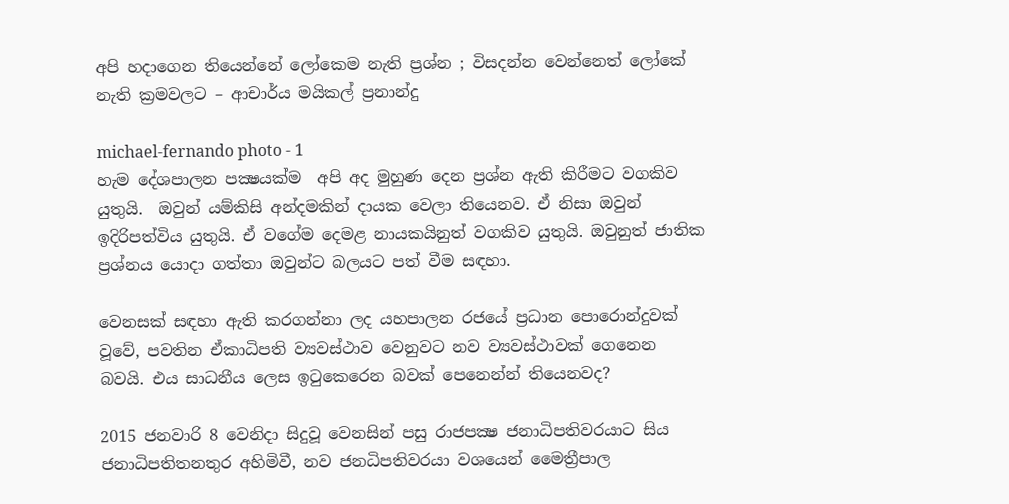අපි හදාගෙන තියෙන්නේ ලෝකෙම නැති ප්‍රශ්න ; විසදන්න වෙන්නෙත් ලෝකේ නැති ක්‍රමවලට – ආචාර්ය මයිකල් ප්‍රනාන්දු

michael-fernando photo - 1
හැම දේශපාලන පක්‍ෂයක්ම  අපි අද මුහුණ දෙන ප්‍රශ්න ඇති කිරීමට වගකිව යුතුයි.  ඔවුන් යම්කිසි අන්දමකින් දායක වෙලා තියෙනව. ඒ නිසා ඔවුන් ඉදිරිපත්විය යුතුයි. ඒ වගේම දෙමළ නායකයිනුත් වගකිව යුතුයි. ඔවුනුත් ජාතික ප්‍රශ්නය යොදා ගත්තා ඔවුන්ට බලයට පත් වීම සඳහා.

වෙනසක් සඳහා ඇති කරගන්නා ලද යහපාලන රජයේ ප්‍රධාන පොරොන්දුවක් වූවේ, පවතින ඒකාධිපති ව්‍යවස්ථාව වෙනුවට නව ව්‍යවස්ථාවක් ගෙනෙන බවයි. එය සාධනීය ලෙස ඉටුකෙරෙන බවක් පෙනෙන්න් තියෙනවද?

2015 ජනවාරි 8 වෙනිදා සිදුවූ වෙනසින් පසු රාජපක්‍ෂ ජනාධිපතිවරයාට සිය ජනාධිපතිතනතුර අහිමිවී, නව ජනධිපතිවරයා වශයෙන් මෛත්‍රීපාල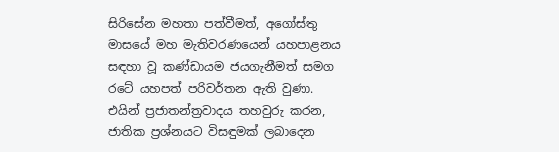සිරිසේන මහතා පත්වීමත්, අගෝස්තු මාසයේ මහ මැතිවරණයෙන් යහපාළනය සඳහා වූ කණ්ඩායම ජයගැනීමත් සමග රටේ යහපත් පරිවර්තන ඇති වුණා. එයින් ප්‍රජාතන්ත්‍රවාදය තහවුරු කරන, ජාතික ප්‍රශ්නයට විසඳුමක් ලබාදෙන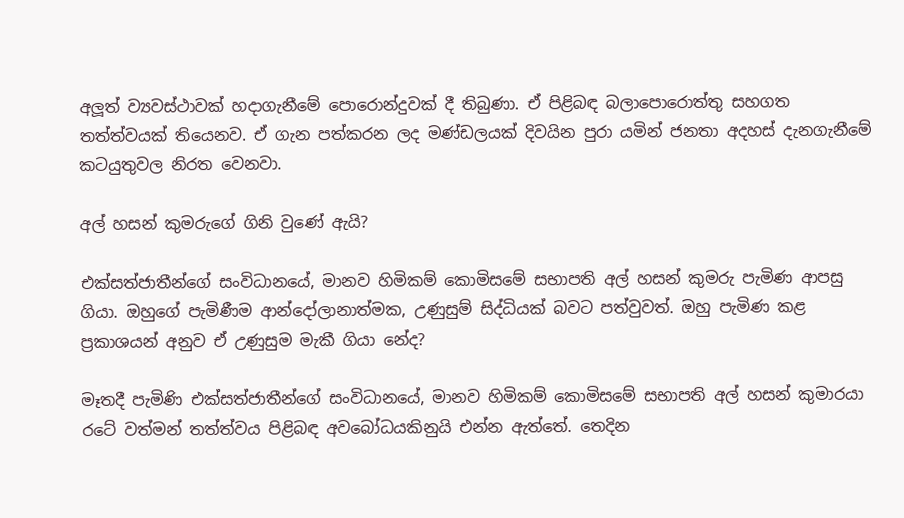අලූත් ව්‍යවස්ථාවක් හදාගැනීමේ පොරොන්දුවක් දී තිබුණා. ඒ පිළිබඳ බලාපොරොත්තු සහගත තත්ත්වයක් තියෙනව. ඒ ගැන පත්කරන ලද මණ්ඩලයක් දිවයින පුරා යමින් ජනතා අදහස් දැනගැනීමේ කටයුතුවල නිරත වෙනවා.

අල් හසන් කුමරුගේ ගිනි වුණේ ඇයි?

එක්සත්ජාතීන්ගේ සංවිධානයේ, මානව හිමිකම් කොමිසමේ සභාපති අල් හසන් කුමරු පැමිණ ආපසු ගියා. ඔහුගේ පැමිණීම ආන්දෝලානාත්මක, උණුසුම් සිද්ධියක් බවට පත්වුවත්. ඔහු පැමිණ කළ ප්‍රකාශයන් අනුව ඒ උණුසුම මැකී ගියා නේද?

මෑතදී පැමිණි එක්සත්ජාතීන්ගේ සංවිධානයේ, මානව හිමිකම් කොමිසමේ සභාපති අල් හසන් කුමාරයා රටේ වත්මන් තත්ත්වය පිළිබඳ අවබෝධයකිනුයි එන්න ඇත්තේ. තෙදින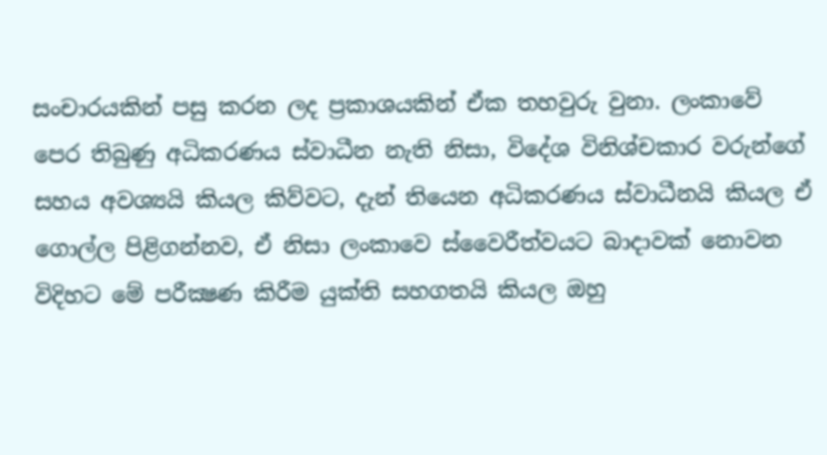සංචාරයකින් පසු කරන ලද ප්‍රකාශයකින් ඒක තහවුරු වුනා. ලංකාවේ පෙර තිබුණු අධිකරණය ස්වාධීන නැති නිසා, විදේශ විනිශ්චකාර වරුන්ගේ සහය අවශ්‍යයි කියල කිව්වට, දැන් තියෙන අධිකරණය ස්වාධීනයි කියල ඒ ගොල්ල පිළිගන්නව, ඒ නිසා ලංකාවෙ ස්වෛරීත්වයට බාදාවක් නොවන විදිහට මේ පරීක්‍ෂණ කිරීම යුක්ති සහගතයි කියල ඔහු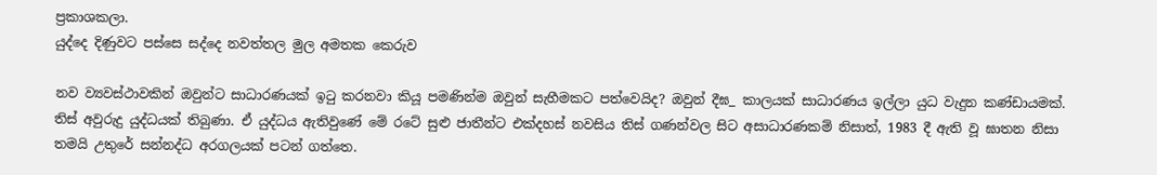ප්‍රකාශකලා.
යුද්දෙ දිණුවට පස්සෙ සද්දෙ නවත්තල මුල අමතක කෙරුව

නව ව්‍යවස්ථාවකින් ඔවුන්ට සාධාරණයක් ඉටු කරනවා කියූ පමණින්ම ඔවුන් සැහීමකට පත්වෙයිද? ඔවුන් දීඝ_ කාලයක් සාධාරණය ඉල්ලා යුධ වැදුන කණ්ඩායමක්.
තිස් අවුරුදු යුද්ධයක් තිබුණා. ඒ යුද්ධය ඇතිවුණේ මේ රටේ සුළු ජාතීන්ට එක්දහස් නවසිය තිස් ගණන්වල සිට අසාධාරණකම් නිසාත්, 1983 දී ඇති වූ ඝාතන නිසා තමයි උතුරේ සන්නද්ධ අරගලයක් පටන් ගත්තෙ.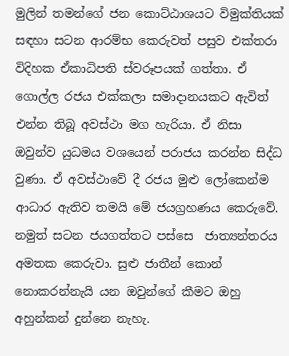මුලින් තමන්ගේ ජන කොට්ඨාශයට විමුක්තියක් සඳහා සටන ආරම්භ කෙරුවත් පසුව එක්තරා විදිහක ඒකාධිපති ස්වරූපයක් ගත්තා. ඒ ගොල්ල රජය එක්කලා සමාදානයකට ඇවිත් එන්න තිබූ අවස්ථා මග හැරියා. ඒ නිසා ඔවුන්ව යුධමය වශයෙන් පරාජය කරන්න සිද්ධ වුණා. ඒ අවස්ථාවේ දී රජය මුළු ලෝකෙන්ම ආධාර ඇතිව තමයි මේ ජයග්‍රහණය කෙරුවේ. නමුත් සටන ජයගත්තට පස්සෙ  ජාත්‍යන්තරය අමතක කෙරුවා. සුළු ජාතීන් කොන් නොකරන්නැයි යන ඔවුන්ගේ කීමට ඔහු අහුන්කන් දුන්නෙ නැහැ.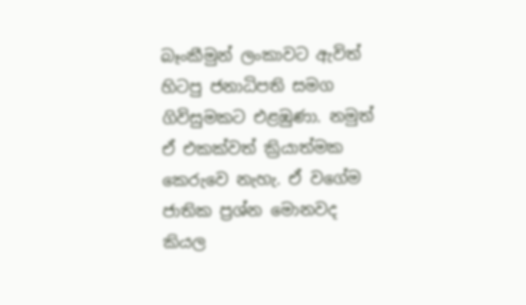බෑංකීමුන් ලංකාවට ඇවිත් හිටපු ජනාධිපති සමග ගිවිසුමකට එළඹුණා. නමුත් ඒ එකක්වත් ක්‍රියාත්මක කෙරුවෙ නැහැ. ඒ වගේම ජාතික ප්‍රශ්න මොනවද කියල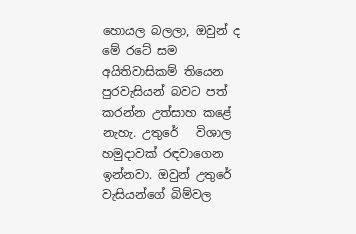හොයල බලලා, ඔවුන් ද මේ රටේ සම අයිතිවාසිකම් තියෙන පුරවැසියන් බවට පත් කරන්න උත්සාහ කළේ නැහැ. උතුරේ   විශාල හමුදාවක් රඳවාගෙන ඉන්නවා. ඔවුන් උතුරේ වැසියන්ගේ බිම්වල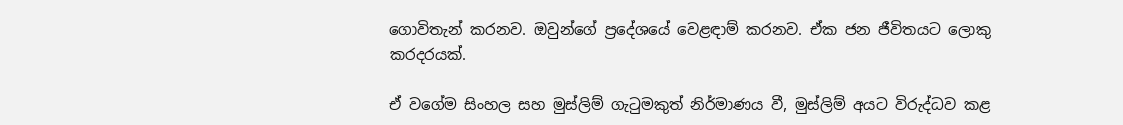ගොවිතැන් කරනව. ඔවුන්ගේ ප්‍රදේශයේ වෙළඳාම් කරනව. ඒක ජන ජීවිතයට ලොකු කරදරයක්.

ඒ වගේම සිංහල සහ මුස්ලිම් ගැටුමකුත් නිර්මාණය වී, මුස්ලිම් අයට විරුද්ධව කළ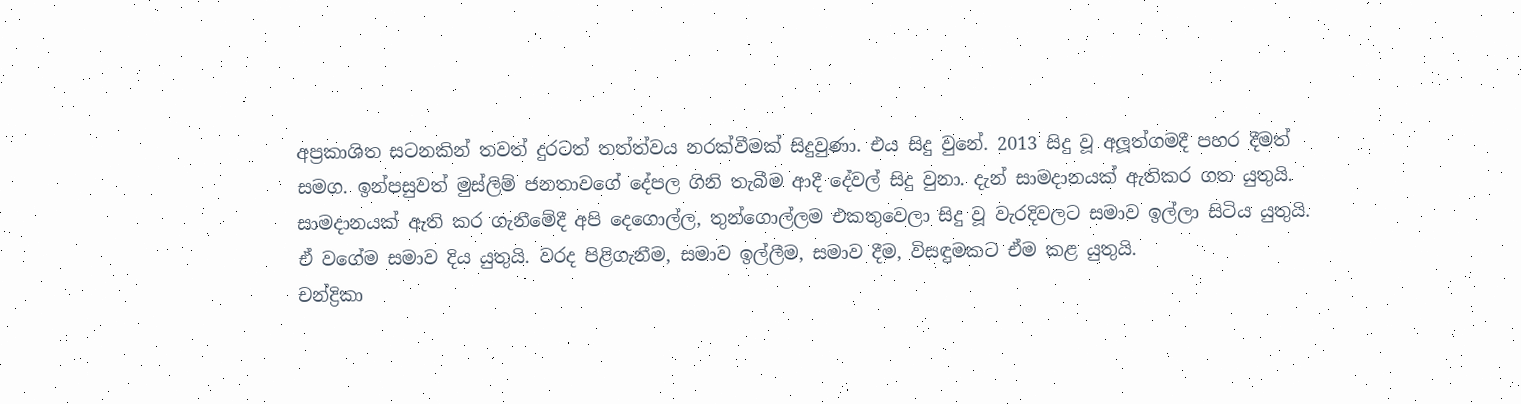අප්‍රකාශිත සටනකින් තවත් දුරටත් තත්ත්වය නරක්වීමක් සිදුවුණා. එය සිදු වුනේ. 2013 සිදු වූ අලූත්ගමදී පහර දීමත් සමග. ඉන්පසුවත් මුස්ලිම් ජනතාවගේ දේපල ගිනි තැබීම ආදී දේවල් සිදු වුනා. දැන් සාමදානයක් ඇතිකර ගත යුතුයි. සාමදානයක් ඇති කර ගැනීමේදී අපි දෙගොල්ල, තුන්ගොල්ලම එකතුවෙලා සිදු වූ වැරදිවලට සමාව ඉල්ලා සිටිය යුතුයි. ඒ වගේම සමාව දිය යුතුයි. වරද පිළිගැනීම, සමාව ඉල්ලීම, සමාව දීම, විසඳුමකට ඒම කළ යුතුයි.
චන්ද්‍රිකා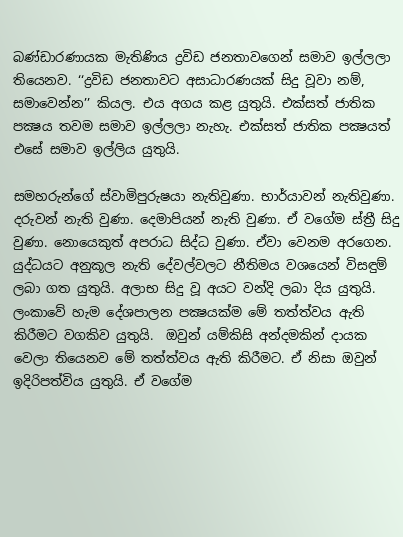බණ්ඩාරණායක මැතිණිය ද්‍රවිඩ ජනතාවගෙන් සමාව ඉල්ලලා තියෙනව. ‘‘ද්‍රවිඩ ජනතාවට අසාධාරණයක් සිදු වූවා නම්, සමාවෙන්න’’ කියල. එය අගය කළ යුතුයි. එක්සත් ජාතික පක්‍ෂය තවම සමාව ඉල්ලලා නැහැ. එක්සත් ජාතික පක්‍ෂයත් එසේ සමාව ඉල්ලිය යුතුයි.

සමහරුන්ගේ ස්වාමිපුරුෂයා නැතිවුණා. භාර්යාවන් නැතිවුණා. දරුවන් නැති වුණා. දෙමාපියන් නැති වුණා. ඒ වගේම ස්ත්‍රී සිදු වුණා. නොයෙකුත් අපරාධ සිද්ධ වුණා. ඒවා වෙනම අරගෙන. යුද්ධයට අනුකූල නැති දේවල්වලට නීතිමය වශයෙන් විසඳුම් ලබා ගත යුතුයි. අලාභ සිදු වූ අයට වන්දි ලබා දිය යුතුයි. ලංකාවේ හැම දේශපාලන පක්‍ෂයක්ම මේ තත්ත්වය ඇති කිරීමට වගකිව යුතුයි.  ඔවුන් යම්කිසි අන්දමකින් දායක වෙලා තියෙනව මේ තත්ත්වය ඇති කිරීමට. ඒ නිසා ඔවුන් ඉදිරිපත්විය යුතුයි. ඒ වගේම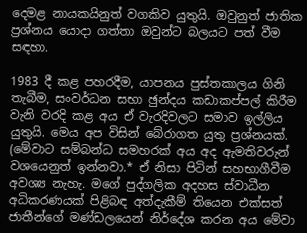දෙමළ නායකයිනුත් වගකිව යුතුයි. ඔවුනුත් ජාතික ප්‍රශ්නය යොදා ගත්තා ඔවුන්ට බලයට පත් වීම සඳහා.

1983 දී කළ පහරදීම, යාපනය පුස්තකාලය ගිනි තැබීම, සංවර්ධන සභා ඡුන්දය කඩාකප්පල් කිරීම වැනි වරදි කළ අය ඒ වැරදිවලට සමාව ඉල්ලිය යුතුයි. මෙය අප විසින් බේරාගත යුතු ප්‍රශ්නයක්. (මේවාට සම්බන්ධ සමහරක් අය අද ඇමතිවරුන් වශයෙනුත් ඉන්නවා.* ඒ නිසා පිටින් සහභාගීවීම අවශ්‍ය නැහැ. මගේ පුද්ගලික අදහස ස්වාධීන අධිකරණයක් පිළිබඳ අත්දැකීම් තියෙන එක්සත් ජාතීන්ගේ මණ්ඩලයෙන් නිර්දේශ කරන අය මේවා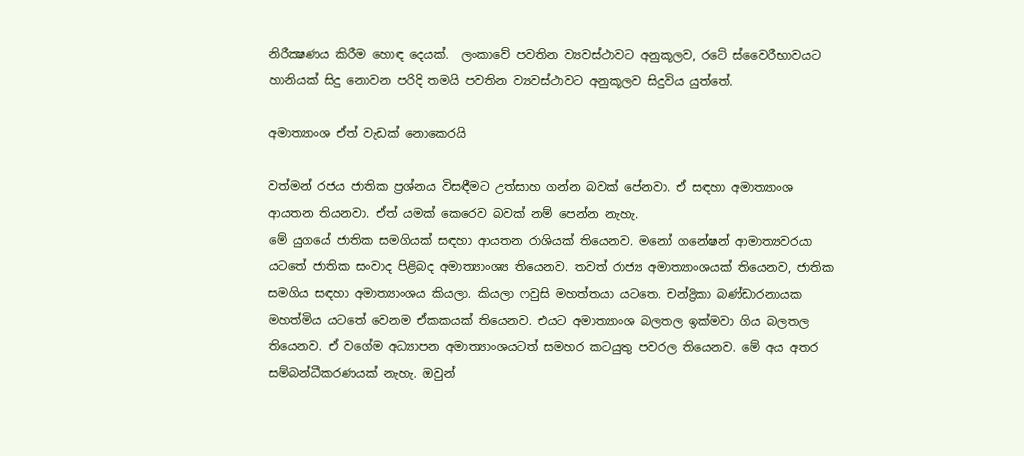නිරීක්‍ෂණය කිරීම හොඳ දෙයක්.  ලංකාවේ පවතින ව්‍යවස්ථාවට අනුකූලව, රටේ ස්වෛරීභාවයට හානියක් සිදු නොවන පරිදි තමයි පවතින ව්‍යවස්ථාවට අනුකූලව සිදුවිය යුත්තේ.

අමාත්‍යාංශ ඒත් වැඩක් නොකෙරයි

වත්මන් රජය ජාතික ප්‍රශ්නය විසඳීමට උත්සාහ ගන්න බවක් පේනවා. ඒ සඳහා අමාත්‍යාංශ ආයතන තියනවා. ඒත් යමක් කෙරෙව බවක් නම් පෙන්න නැහැ.
මේ යුගයේ ජාතික සමගියක් සඳහා ආයතන රාශියක් තියෙනව. මනෝ ගනේෂන් ආමාත්‍යවරයා යටතේ ජාතික සංවාද පිළිබද අමාත්‍යාංශ්‍ය තියෙනව. තවත් රාජ්‍ය අමාත්‍යාංශයක් තියෙනව, ජාතික සමගිය සඳහා අමාත්‍යාංශය කියලා. කියලා ෆවුසි මහත්තයා යටතෙ. චන්ද්‍රිකා බණ්ඩාරනායක මහත්මිය යටතේ වෙනම ඒකකයක් තියෙනව. එයට අමාත්‍යාංශ බලතල ඉක්මවා ගිය බලතල තියෙනව. ඒ වගේම අධ්‍යාපන අමාත්‍යාංශයටත් සමහර කටයුතු පවරල තියෙනව. මේ අය අතර සම්බන්ධීකරණයක් නැහැ. ඔවුන්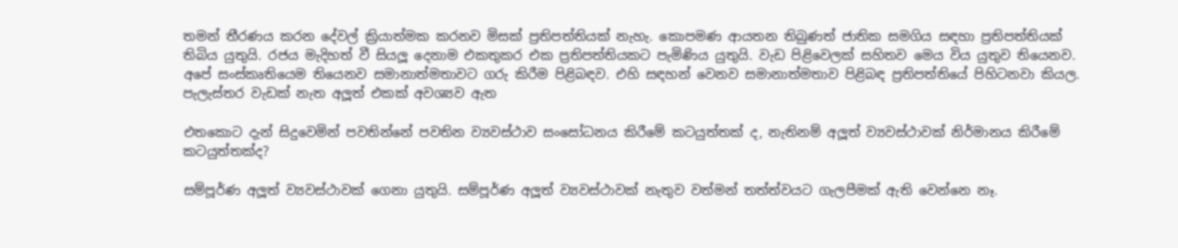තමන් තීරණය කරන දේවල් ක්‍රියාත්මක කරනව මිසක් ප්‍රතිපත්තියක් නැහැ. කොපමණ ආයතන තිබුණත් ජාතික සමගිය සඳහා ප්‍රතිපත්තියක් තිබිය යුතුයි. රජය මැදිහත් වී සියලූ දෙනාම එකතුකර එක ප්‍රතිපත්තියකට පැමිණිය යුතුයි. වැඩ පිළිවෙලක් සහිතව මෙය විය යුතුව තියෙනව. අපේ සංස්කෘතියෙම තියෙනව සමානාත්මතාවට ගරු කිරීම පිළිබඳව. එහි සඳහන් වෙනව සමානාත්මතාව පිළිබඳ ප්‍රතිපත්තියේ පිහිටනවා කියල.
පැලැස්තර වැඩක් නැත අලූත් එකක් අවශ්‍යව ඇත

එතකොට දැන් සිදුවෙමින් පවතින්නේ පවතින ව්‍යවස්ථාව සංසෝධනය කිරීමේ කටයුත්තක් ද, නැතිනම් අලූත් ව්‍යවස්ථාවක් නිර්මානය කිරීමේ කටයුත්තක්ද?

සම්පූර්ණ අලූත් ව්‍යවස්ථාවක් ගෙනා යුතුයි. සම්පූර්ණ අලූත් ව්‍යවස්ථාවක් නැතුව වත්මන් තත්ත්වයට ගැලපීමක් ඇති වෙන්නෙ නෑ.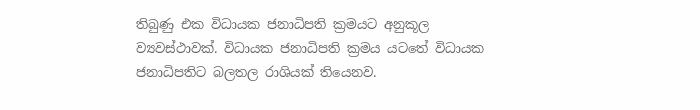තිබුණු එක විධායක ජනාධිපති ක්‍රමයට අනුකූල ව්‍යවස්ථාවක්. විධායක ජනාධිපති ක්‍රමය යටතේ විධායක ජනාධිපතිට බලතල රාශියක් තියෙනව.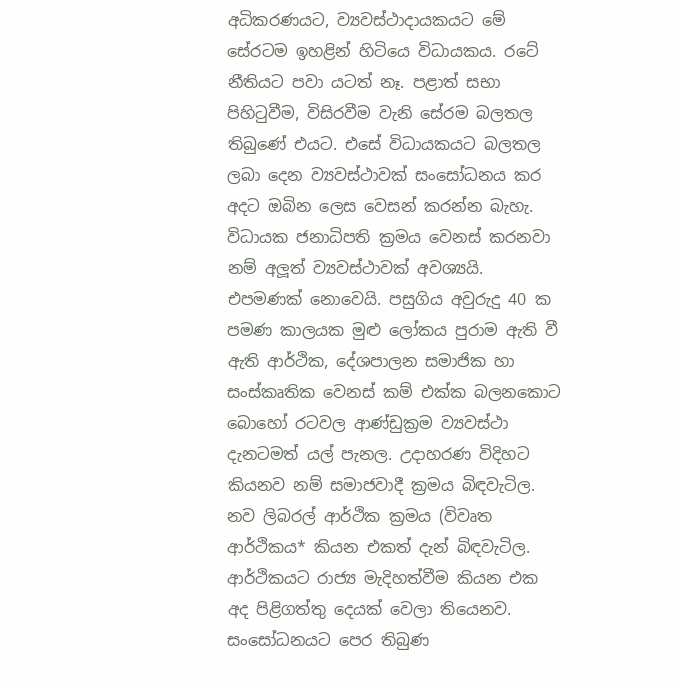අධිකරණයට, ව්‍යවස්ථාදායකයට මේ සේරටම ඉහළින් හිටියෙ විධායකය. රටේ නීතියට පවා යටත් නෑ. පළාත් සභා පිහිටුවීම, විසිරවීම වැනි සේරම බලතල තිබුණේ එයට. එසේ විධායකයට බලතල ලබා දෙන ව්‍යවස්ථාවක් සංසෝධනය කර අදට ඔබින ලෙස වෙසන් කරන්න බැහැ.
විධායක ජනාධිපති ක්‍රමය වෙනස් කරනවා නම් අලූත් ව්‍යවස්ථාවක් අවශ්‍යයි. එපමණක් නොවෙයි. පසුගිය අවුරුදු 40 ක පමණ කාලයක මුළු ලෝකය පුරාම ඇති වී ඇති ආර්ථික, දේශපාලන සමාජික හා සංස්කෘතික වෙනස් කම් එක්ක බලනකොට බොහෝ රටවල ආණ්ඩුක්‍රම ව්‍යවස්ථා දැනටමත් යල් පැනල. උදාහරණ විදිහට කියනව නම් සමාජවාදී ක්‍රමය බිඳවැටිල. නව ලිබරල් ආර්ථික ක්‍රමය (විවෘත ආර්ථිකය* කියන එකත් දැන් බිඳවැටිල.  ආර්ථිකයට රාජ්‍ය මැදිහත්වීම කියන එක අද පිළිගත්තු දෙයක් වෙලා තියෙනව. සංසෝධනයට පෙර තිබුණ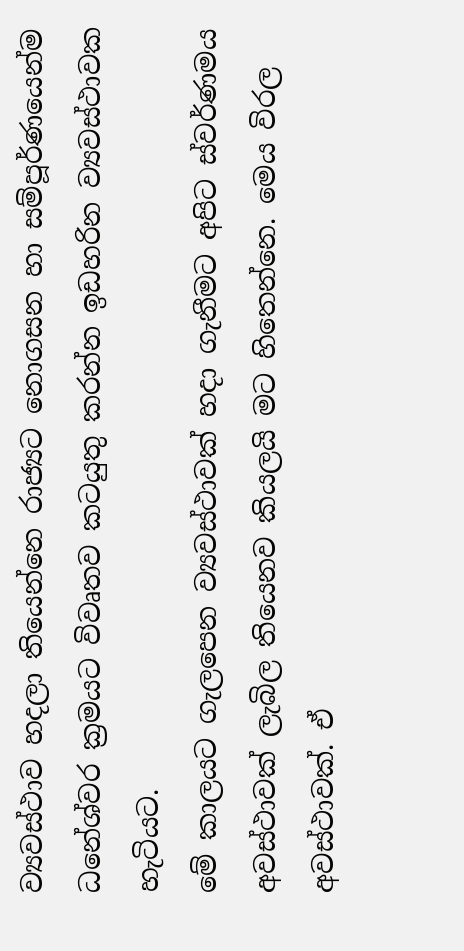ව්‍යවස්ථාව හදලා තියෙන්නෙ රාජ්‍යට නොගසන හා සම්පූර්ණයෙන්ම ධනේශ්වර ක්‍රමයට විවෘතව කටයුතු කරන්න ඉඩහරින ව්‍යවස්ථාවක හැටියට.
මේ කාලයට ගැලපෙන ව්‍යවස්ථාවක් හදා ගැනීමට අපිට ස්වර්ණමය අවස්ථාවක් ලැබිල තියෙනව කියලයි මට හිතෙන්නෙ. මෙය විරල අවස්ථාවක්. ඒ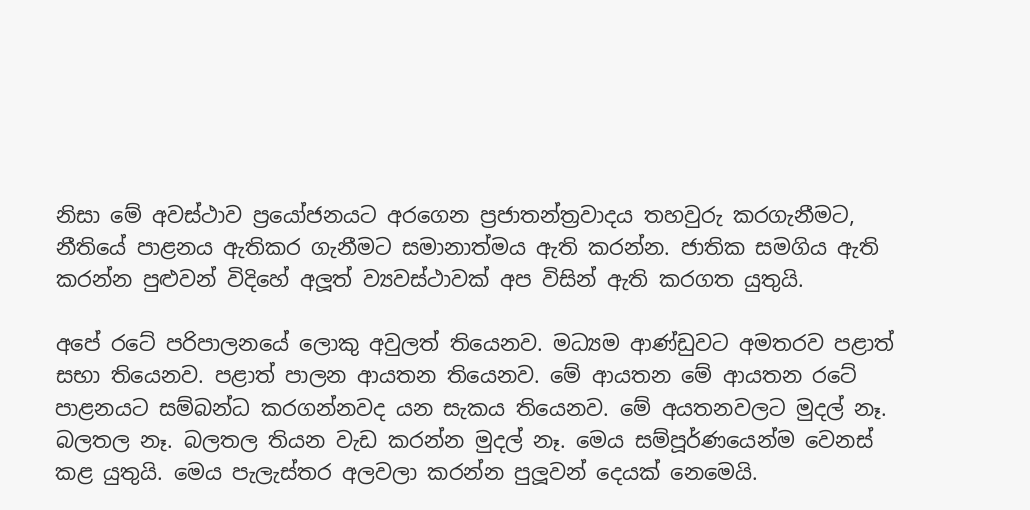නිසා මේ අවස්ථාව ප්‍රයෝජනයට අරගෙන ප්‍රජාතන්ත්‍රවාදය තහවුරු කරගැනීමට, නීතියේ පාළනය ඇතිකර ගැනීමට සමානාත්මය ඇති කරන්න. ජාතික සමගිය ඇති කරන්න පුළුවන් විදිහේ අලූත් ව්‍යවස්ථාවක් අප විසින් ඇති කරගත යුතුයි.

අපේ රටේ පරිපාලනයේ ලොකු අවුලත් තියෙනව. මධ්‍යම ආණ්ඩුවට අමතරව පළාත් සභා තියෙනව. පළාත් පාලන ආයතන තියෙනව. මේ ආයතන මේ ආයතන රටේ පාළනයට සම්බන්ධ කරගන්නවද යන සැකය තියෙනව. මේ අයතනවලට මුදල් නෑ. බලතල නෑ. බලතල තියන වැඩ කරන්න මුදල් නෑ. මෙය සම්පූර්ණයෙන්ම වෙනස් කළ යුතුයි. මෙය පැලැස්තර අලවලා කරන්න පුලූවන් දෙයක් නෙමෙයි.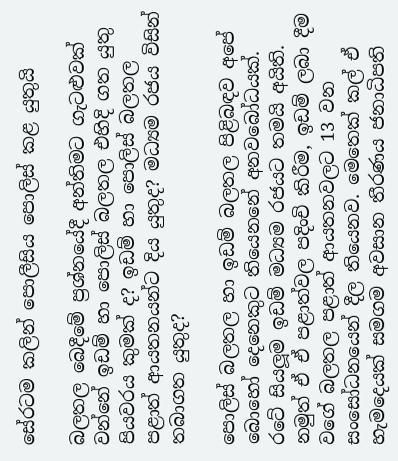සේරටම කලින් පොලීසිය පොලිස් කළ යුතුයි

බලතල බෙදීමේ ප්‍රශ්නයේදී අන්තිමට ගැටළුවක් වන්නේ ඉඩම් හා පොලිස් බලතල එහිදි ගත යුතු පියවරය කුමක් ද? ඉඩම් හා පොලිස් බලතල පළාත් ආයතනයන්ට දිය යුතුද? මධ්‍යම රජය විසින් තබාගත යුතුද?

පොලිස් බලතල හා ඉඩම් බලතල පිළිබඳව අපේ බොහෝ දෙනෙකුට තියෙනනේ අනවබෝධයක්. රටේ සියලූම ඉඩම් මධ්‍යම රජයට තමයි අයිති. නමුත් ඒ ඒ පළාත්වල පදිංචි කිරීම, ඉඩම් ලබා දීම වගේ බලතල පළාත් ආයතනවලට 13 වන සංසෝධනයෙන් දීල තියෙනව. මෙතෙක් කල් ඒ හැමදෙයක් සමගම අවසාන තීරණය ජනාධිපති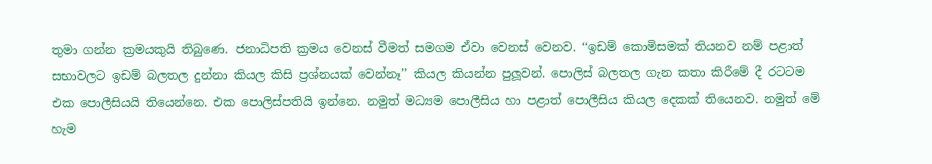තුමා ගන්න ක්‍රමයකුයි තිබුණෙ. ජනාධිපති ක්‍රමය වෙනස් වීමත් සමගම ඒවා වෙනස් වෙනව. ‘‘ඉඩම් කොමිසමක් තියනව නම් පළාත් සභාවලට ඉඩම් බලතල දුන්නා කියල කිසි ප්‍රශ්නයක් වෙන්නෑ’’ කියල කියන්න පුලූවන්. පොලිස් බලතල ගැන කතා කිරීමේ දී රටටම එක පොලීසියයි තියෙන්නෙ. එක පොලිස්පතියි ඉන්නෙ. නමුත් මධ්‍යම පොලීසිය හා පළාත් පොලීසිය කියල දෙකක් තියෙනව. නමුත් මේ හැම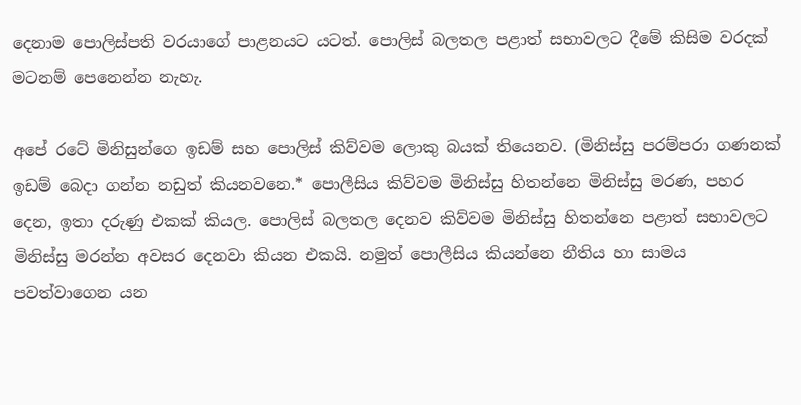දෙනාම පොලිස්පති වරයාගේ පාළනයට යටත්. පොලිස් බලතල පළාත් සභාවලට දීමේ කිසිම වරදක් මටනම් පෙනෙන්න නැහැ.

අපේ රටේ මිනිසුන්ගෙ ඉඩම් සහ පොලිස් කිව්වම ලොකු බයක් තියෙනව. (මිනිස්සු පරම්පරා ගණනක් ඉඩම් බෙදා ගන්න නඩුත් කියනවනෙ.* පොලීසිය කිව්වම මිනිස්සු හිතන්නෙ මිනිස්සු මරණ, පහර දෙන, ඉතා දරුණු එකක් කියල. පොලිස් බලතල දෙනව කිව්වම මිනිස්සු හිතන්නෙ පළාත් සභාවලට මිනිස්සු මරන්න අවසර දෙනවා කියන එකයි. නමුත් පොලීසිය කියන්නෙ නීතිය හා සාමය පවත්වාගෙන යන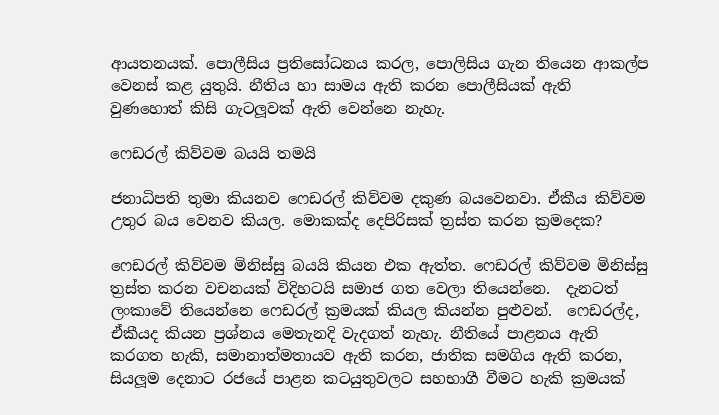ආයතනයක්. පොලීසිය ප්‍රතිසෝධනය කරල, පොලිසිය ගැන තියෙන ආකල්ප වෙනස් කළ යුතුයි. නීතිය හා සාමය ඇති කරන පොලීසියක් ඇති වුණහොත් කිසි ගැටලූවක් ඇති වෙන්නෙ නැහැ.

ෆෙඩරල් කිව්වම බයයි තමයි

ජනාධිපති තුමා කියනව ෆෙඩරල් කිව්වම දකුණ බයවෙනවා. ඒකීය කිව්වම උතුර බය වෙනව කියල. මොකක්ද දෙපිරිසක් ත්‍රස්ත කරන ක්‍රමදෙක?

ෆෙඩරල් කිව්වම මිනිස්සු බයයි කියන එක ඇත්ත. ෆෙඩරල් කිව්වම මිනිස්සු ත්‍රස්ත කරන වචනයක් විදිහටයි සමාජ ගත වෙලා තියෙන්නෙ.  දැනටත් ලංකාවේ තියෙන්නෙ ෆෙඩරල් ක්‍රමයක් කියල කියන්න පුළුවන්.  ෆෙඩරල්ද, ඒකීයද කියන ප්‍රශ්නය මෙතැනදි වැදගත් නැහැ. නීතියේ පාළනය ඇති කරගත හැකි, සමානාත්මතායව ඇති කරන, ජාතික සමගිය ඇති කරන, සියලූම දෙනාට රජයේ පාළන කටයුතුවලට සහභාගී වීමට හැකි ක්‍රමයක්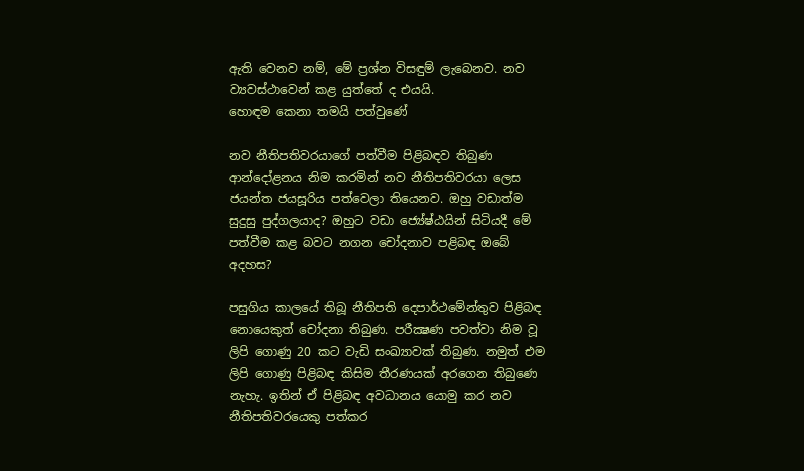ඇති වෙනව නම්, මේ ප්‍රශ්න විසඳුම් ලැබෙනව. නව ව්‍යවස්ථාවෙන් කළ යුත්තේ ද එයයි.
හොඳම කෙනා තමයි පත්වුණේ

නව නීතිපතිවරයාගේ පත්වීම පිළිබඳව තිබුණ ආන්දෝළනය නිම කරමින් නව නීතිපතිවරයා ලෙස ජයන්ත ජයසූරිය පත්වෙලා තියෙනව. ඔහු වඩාත්ම සුදුසු පුද්ගලයාද? ඔහුට වඩා ජ්‍යේෂ්ඨයින් සිටියදී මේ පත්වීම කළ බවට නගන චෝදනාව පළිබඳ ඔබේ අදහස?

පසුගිය කාලයේ තිබූ නීතිපති දෙපාර්ථමේන්තුව පිළිබඳ නොයෙකුත් චෝදනා තිබුණ. පරීක්‍ෂණ පවත්වා නිම වූ ලිපි ගොණු 20 කට වැඩි සංඛ්‍යාවක් තිබුණ. නමුත් එම ලිපි ගොණු පිළිබඳ කිසිම තීරණයක් අරගෙන තිබුණෙ නැහැ. ඉතින් ඒ පිළිබඳ අවධානය යොමු කර නව නීතිපතිවරයෙකු පත්කර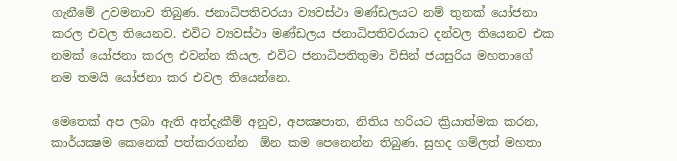ගැනීමේ උවමනාව තිබුණ. ජනාධිපතිවරයා ව්‍යවස්ථා මණ්ඩලයට නම් තුනක් යෝජනා කරල එවල තියෙනව. එවිට ව්‍යවස්ථා මණ්ඩලය ජනාධිපතිවරයාට දන්වල තියෙනව එක නමක් යෝජනා කරල එවන්න කියල. එවිට ජනාධිපතිතුමා විසින් ජයසුරිය මහතාගේ නම තමයි යෝජනා කර එවල තියෙන්නෙ.

මෙතෙක් අප ලබා ඇති අත්දැකීම් අනුව, අපක්‍ෂපාත, නිතිය හරියට ක්‍රියාත්මක කරන, කාර්යක්‍ෂම කෙනෙක් පත්කරගන්න  ඕන කම පෙනෙන්න තිබුණ. සුහද ගම්ලත් මහතා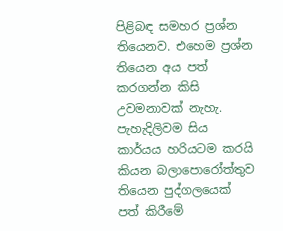පිළිබඳ සමහර ප්‍රශ්න තියෙනව. එහෙම ප්‍රශ්න තියෙන අය පත් කරගන්න කිසි උවමනාවක් නැහැ. පැහැදිලිවම සිය කාර්යය හරියටම කරයි කියන බලාපොරෝත්තුව තියෙන පුද්ගලයෙක් පත් කිරීමේ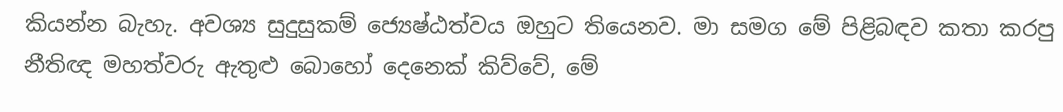කියන්න බැහැ. අවශ්‍ය සුදුසුකම් ජ්‍යෙෂ්ඨත්වය ඔහුට තියෙනව. මා සමග මේ පිළිබඳව කතා කරපු නීතිඥ මහත්වරු ඇතුළු බොහෝ දෙනෙක් කිව්වේ, මේ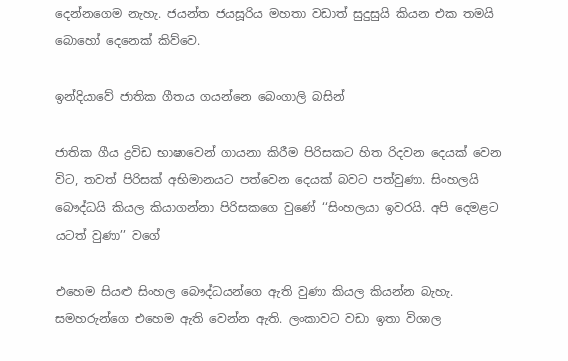දෙන්නගෙම නැහැ. ජයන්ත ජයසූරිය මහතා වඩාත් සුදුසුයි කියන එක තමයි බොහෝ දෙනෙක් කිව්වෙ.

ඉන්දියාවේ ජාතික ගීතය ගයන්නෙ බෙංගාලි බසින්

ජාතික ගීය ද්‍රවිඩ භාෂාවෙන් ගායනා කිරීම පිරිසකට හිත රිදවන දෙයක් වෙන විට, තවත් පිරිසක් අභිමානයට පත්වෙන දෙයක් බවට පත්වුණා. සිංහලයි බෞද්ධයි කියල කියාගන්නා පිරිසකගෙ වුණේ ‘‘සිංහලයා ඉවරයි. අපි දෙමළට යටත් වුණා’’ වගේ

එහෙම සියළු සිංහල බෞද්ධයන්ගෙ ඇති වුණා කියල කියන්න බැහැ. සමහරුන්ගෙ එහෙම ඇති වෙන්න ඇති. ලංකාවට වඩා ඉතා විශාල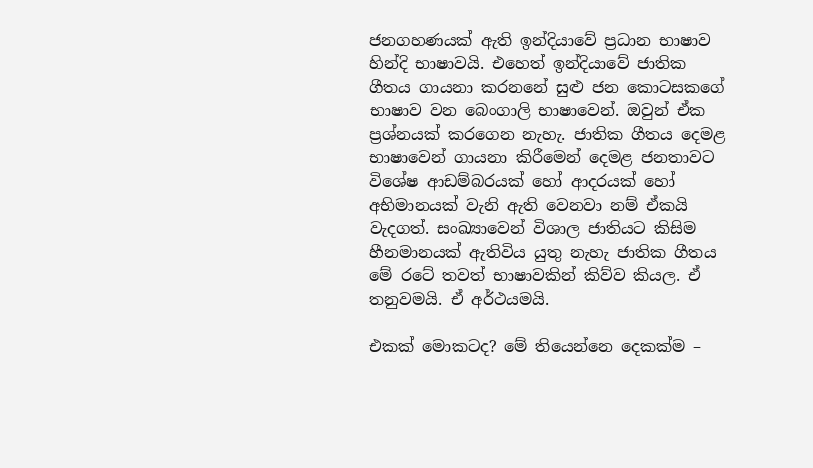ජනගහණයක් ඇති ඉන්දියාවේ ප්‍රධාන භාෂාව හින්දි භාෂාවයි. එහෙත් ඉන්දියාවේ ජාතික ගීතය ගායනා කරනනේ සුළු ජන කොටසකගේ භාෂාව වන බෙංගාලි භාෂාවෙන්. ඔවුන් ඒක ප්‍රශ්නයක් කරගෙන නැහැ. ජාතික ගීතය දෙමළ භාෂාවෙන් ගායනා කිරීමෙන් දෙමළ ජනතාවට විශේෂ ආඩම්බරයක් හෝ ආදරයක් හෝ අභිමානයක් වැනි ඇති වෙනවා නම් ඒකයි වැදගත්. සංඛ්‍යාවෙන් විශාල ජාතියට කිසිම හීනමානයක් ඇතිවිය යුතු නැහැ ජාතික ගීතය මේ රටේ තවත් භාෂාවකින් කිව්ව කියල. ඒ තනුවමයි. ඒ අර්ථයමයි.

එකක් මොකටද? මේ තියෙන්නෙ දෙකක්ම –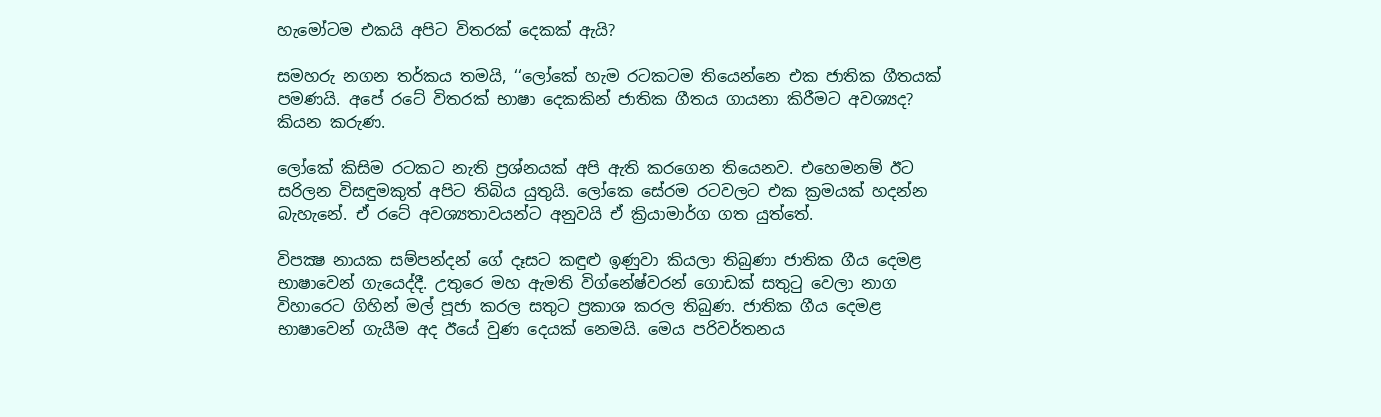හැමෝටම එකයි අපිට විතරක් දෙකක් ඇයි?

සමහරු නගන තර්කය තමයි, ‘‘ලෝකේ හැම රටකටම තියෙන්නෙ එක ජාතික ගීතයක් පමණයි. අපේ රටේ විතරක් භාෂා දෙකකින් ජාතික ගීතය ගායනා කිරීමට අවශ්‍යද? කියන කරුණ.

ලෝකේ කිසිම රටකට නැති ප්‍රශ්නයක් අපි ඇති කරගෙන තියෙනව. එහෙමනම් ඊට සරිලන විසඳුමකුත් අපිට තිබිය යුතුයි. ලෝකෙ සේරම රටවලට එක ක්‍රමයක් හදන්න බැහැනේ. ඒ රටේ අවශ්‍යතාවයන්ට අනුවයි ඒ ක්‍රියාමාර්ග ගත යුත්තේ.

විපක්‍ෂ නායක සම්පන්දන් ගේ දෑසට කඳුළු ඉණුවා කියලා තිබුණා ජාතික ගීය දෙමළ භාෂාවෙන් ගැයෙද්දී. උතුරෙ මහ ඇමති විග්නේෂ්වරන් ගොඩක් සතුටු වෙලා නාග විහාරෙට ගිහින් මල් පූජා කරල සතුට ප්‍රකාශ කරල තිබුණ. ජාතික ගීය දෙමළ භාෂාවෙන් ගැයීම අද ඊයේ වුණ දෙයක් නෙමයි. මෙය පරිවර්තනය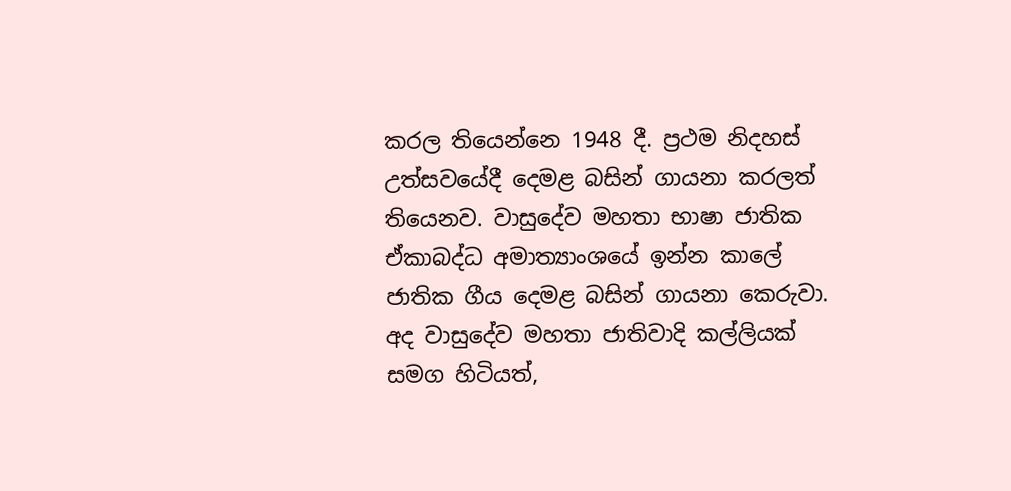කරල තියෙන්නෙ 1948 දී. ප්‍රථම නිදහස් උත්සවයේදී දෙමළ බසින් ගායනා කරලත් තියෙනව. වාසුදේව මහතා භාෂා ජාතික ඒකාබද්ධ අමාත්‍යාංශයේ ඉන්න කාලේ ජාතික ගීය දෙමළ බසින් ගායනා කෙරුවා. අද වාසුදේව මහතා ජාතිවාදි කල්ලියක් සමග හිටියත්,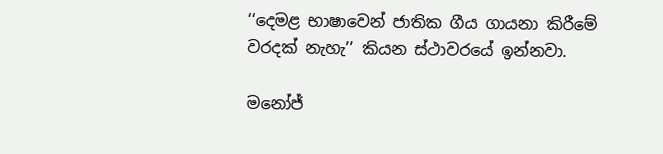‘‘දෙමළ භාෂාවෙන් ජාතික ගීය ගායනා කිරීමේ වරදක් නැහැ’’ කියන ස්ථාවරයේ ඉන්නවා.

මනෝජ්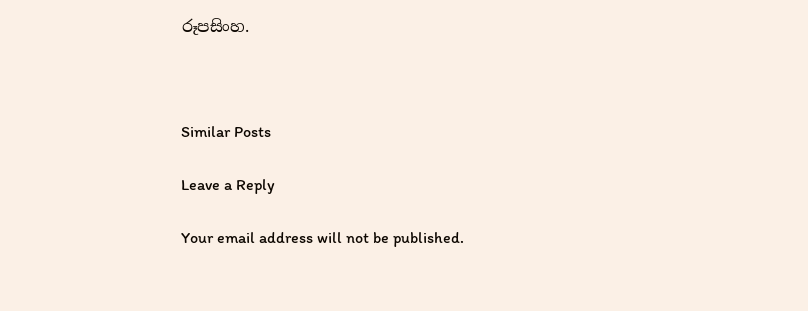රූපසිංහ.



Similar Posts

Leave a Reply

Your email address will not be published.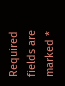Required fields are marked *